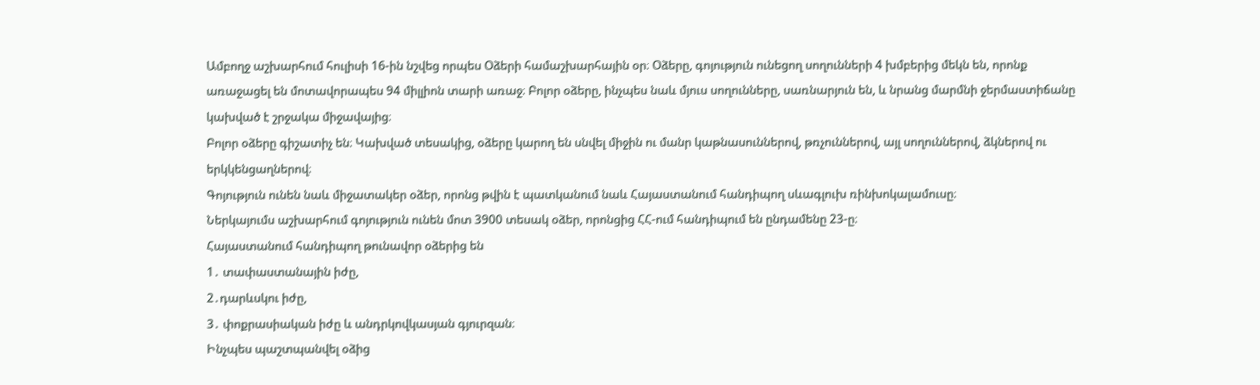Ամբողջ աշխարհում հուլիսի 16-ին նշվեց որպես Օձերի համաշխարհային օր։ Օձերը, գոյություն ունեցող սողունների 4 խմբերից մեկն են, որոնք առաջացել են մոտավորապես 94 միլլիոն տարի առաջ։ Բոլոր օձերը, ինչպես նաև մյուս սողունները, սառնարյուն են, և նրանց մարմնի ջերմաստիճանը կախված է շրջակա միջավայից։
Բոլոր օձերը գիշատիչ են։ Կախված տեսակից, օձերը կարող են սնվել միջին ու մանր կաթնասուններով, թռչուններով, այլ սողուններով, ձկներով ու երկկենցաղներով։
Գոյություն ունեն նաև միջատակեր օձեր, որոնց թվին է պատկանում նաև Հայաստանում հանդիպող սևագլուխ ռինխոկալամուսը։
Ներկայումս աշխարհում գոյություն ունեն մոտ 3900 տեսակ օձեր, որոնցից ՀՀ-ում հանդիպում են ընդամենը 23-ը։
Հայաստանում հանդիպող թունավոր օձերից են
1․ տափաստանային իժը,
2․դարևսկու իժը,
3․ փոքրասիական իժը և անդրկովկասյան գյուրզան։
Ինչպես պաշտպանվել օձից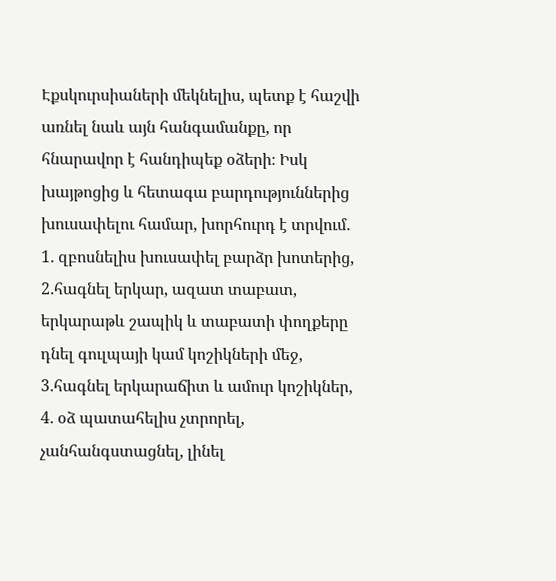Էքսկուրսիաների մեկնելիս, պետք է հաշվի առնել նաև այն հանգամանքը, որ հնարավոր է հանդիպեք օձերի։ Իսկ խայթոցից և հետագա բարդություններից խուսափելու համար, խորհուրդ է տրվում․
1․ զբոսնելիս խուսափել բարձր խոտերից,
2․հագնել երկար, ազատ տաբատ, երկարաթև շապիկ և տաբատի փողքերը դնել գուլպայի կամ կոշիկների մեջ,
3․հագնել երկարաճիտ և ամուր կոշիկներ,
4․ օձ պատահելիս չտրորել, չանհանգստացնել, լինել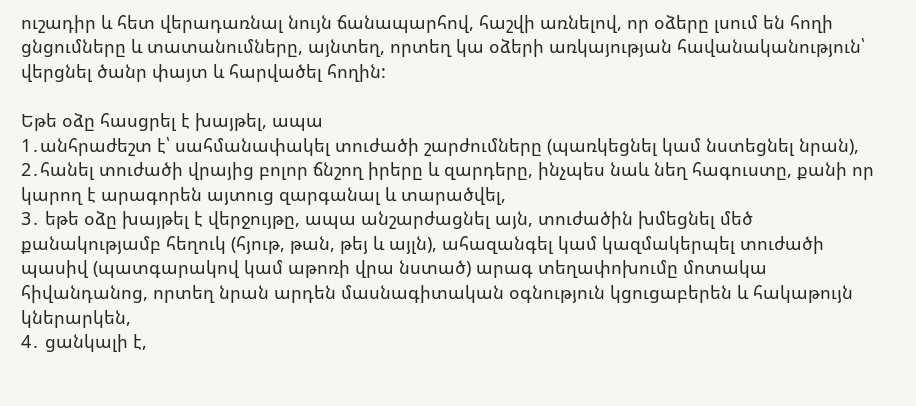ուշադիր և հետ վերադառնալ նույն ճանապարհով, հաշվի առնելով, որ օձերը լսում են հողի ցնցումները և տատանումները, այնտեղ, որտեղ կա օձերի առկայության հավանականություն՝ վերցնել ծանր փայտ և հարվածել հողին:

Եթե օձը հասցրել է խայթել, ապա
1․անհրաժեշտ է՝ սահմանափակել տուժածի շարժումները (պառկեցնել կամ նստեցնել նրան),
2․հանել տուժածի վրայից բոլոր ճնշող իրերը և զարդերը, ինչպես նաև նեղ հագուստը, քանի որ կարող է արագորեն այտուց զարգանալ և տարածվել,
3․ եթե օձը խայթել է վերջույթը, ապա անշարժացնել այն, տուժածին խմեցնել մեծ քանակությամբ հեղուկ (հյութ, թան, թեյ և այլն), ահազանգել կամ կազմակերպել տուժածի պասիվ (պատգարակով կամ աթոռի վրա նստած) արագ տեղափոխումը մոտակա հիվանդանոց, որտեղ նրան արդեն մասնագիտական օգնություն կցուցաբերեն և հակաթույն կներարկեն,
4․ ցանկալի է,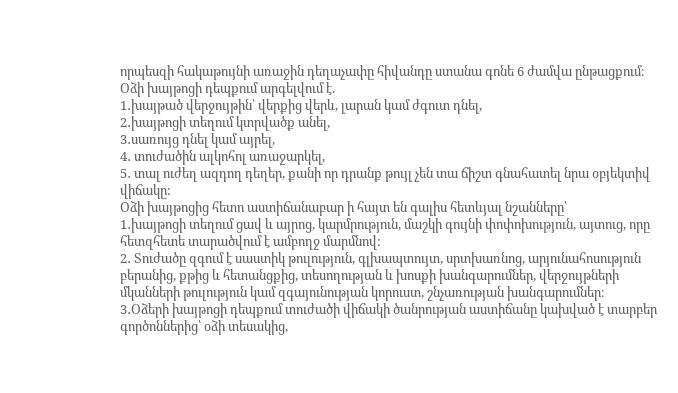որպեսզի հակաթույնի առաջին դեղաչափը հիվանդը ստանա գոնե 6 ժամվա ընթացքում։
Օձի խայթոցի դեպքում արգելվում է.
1․խայթած վերջույթին՝ վերքից վերև, լարան կամ ժգուտ դնել,
2․խայթոցի տեղում կտրվածք անել,
3․սառույց դնել կամ այրել,
4․ տուժածին ալկոհոլ առաջարկել,
5․ տալ ուժեղ ազդող դեղեր, քանի որ դրանք թույլ չեն տա ճիշտ գնահատել նրա օբյեկտիվ վիճակը:
Օձի խայթոցից հետո աստիճանաբար ի հայտ են գալիս հետևյալ նշանները՝
1․խայթոցի տեղում ցավ և այրոց, կարմրություն, մաշկի գույնի փոփոխություն, այտուց, որը հետզհետե տարածվում է ամբողջ մարմնով:
2․ Տուժածը զգում է սաստիկ թուլություն, գլխապտույտ, սրտխառնոց, արյունահոսություն բերանից, քթից և հետանցքից, տեսողության և խոսքի խանգարումներ, վերջույթների մկանների թուլություն կամ զգայունության կորուստ, շնչառության խանգարումներ։
3․Օձերի խայթոցի դեպքում տուժածի վիճակի ծանրության աստիճանը կախված է տարբեր գործոններից՝ օձի տեսակից,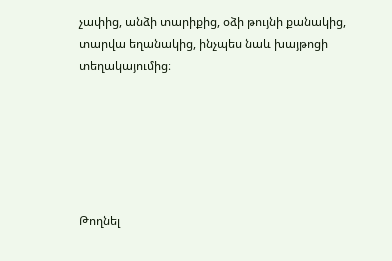չափից, անձի տարիքից, օձի թույնի քանակից, տարվա եղանակից, ինչպես նաև խայթոցի տեղակայումից։






Թողնել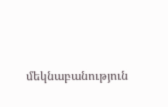մեկնաբանություն